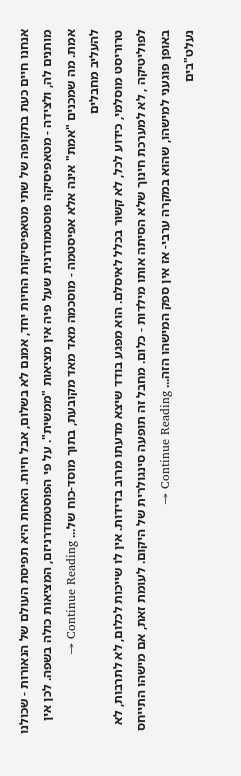אנחנו חיים כעת בתקופה של שתי מטאפיסיקות החיות יחד, אמנם לא בשלום, אבל חיות. האחת היא תפיסת העולם של הנאורות - שכולנו מותנים לה, ולצידה - מטאפיסיקה פוסטמודרנית שעל פיה אין מציאות "ממשית". על פי הפוסטמודרניזם, המציאות כולה בשפה. לכן אין אמת. מה שמכנים "אמת" אינה אלא אפיסטמה - מוסכמה מאד מאד מקובעת, בתוך מוסד-כוח של... Continue Reading →
להעליב מחבלים
טרוריסט מוסלמי, כידוע לכל, לא קשור בכלל לאיסלם. הוא מפגע בודד שיצא מדעתו מרוב בדידות. אין לו שייכות לכלום, לא לתרבות, לא לפוליטיקה , לא למערכת חינוך שלא הסיתה אותו מילדות - כלום. מחבל זה תופעה סינגולרית של היקום. לעומת זאת, אם מישהו התייחס באופן פוגעני למישהו, שהוא במקרה ערבי- אז אין ספק המישהו הזה... Continue Reading →
נעלט"בים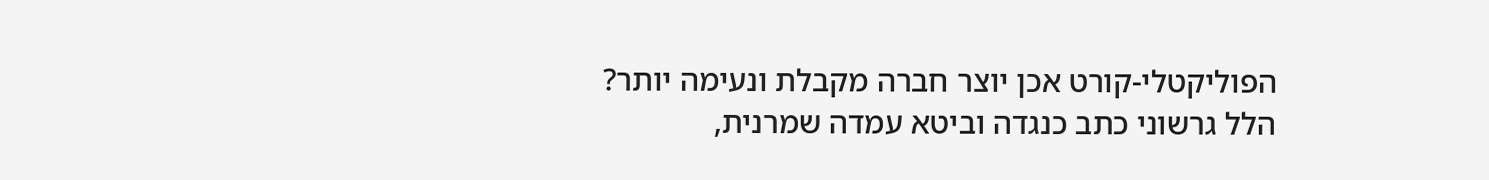הפוליקטלי-קורט אכן יוצר חברה מקבלת ונעימה יותר? הלל גרשוני כתב כנגדה וביטא עמדה שמרנית,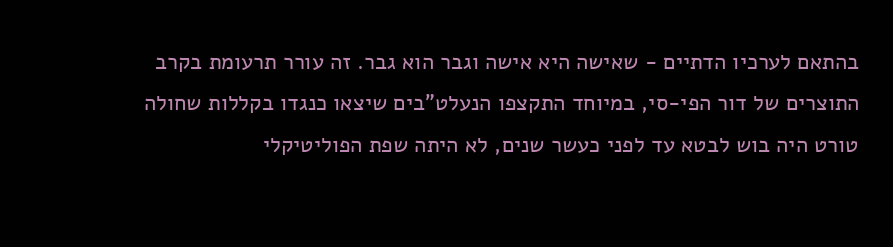בהתאם לערכיו הדתיים - שאישה היא אישה וגבר הוא גבר. זה עורר תרעומת בקרב התוצרים של דור הפי-סי, במיוחד התקצפו הנעלט"בים שיצאו כנגדו בקללות שחולה טורט היה בוש לבטא עד לפני כעשר שנים, לא היתה שפת הפוליטיקלי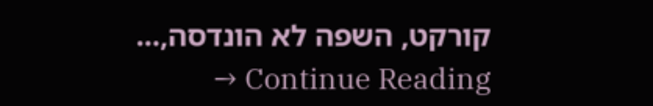קורקט, השפה לא הונדסה,... Continue Reading →